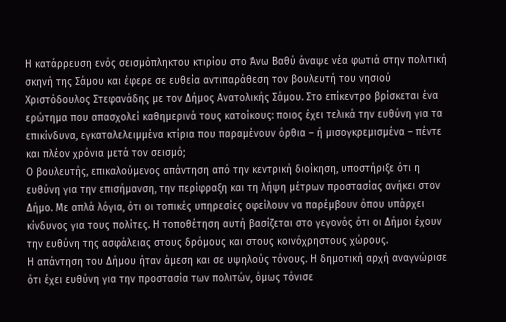Η κατάρρευση ενός σεισμόπληκτου κτιρίου στο Άνω Βαθύ άναψε νέα φωτιά στην πολιτική σκηνή της Σάμου και έφερε σε ευθεία αντιπαράθεση τον βουλευτή του νησιού Χριστόδουλος Στεφανάδης με τον Δήμος Ανατολικής Σάμου. Στο επίκεντρο βρίσκεται ένα ερώτημα που απασχολεί καθημερινά τους κατοίκους: ποιος έχει τελικά την ευθύνη για τα επικίνδυνα, εγκαταλελειμμένα κτίρια που παραμένουν όρθια – ή μισογκρεμισμένα – πέντε και πλέον χρόνια μετά τον σεισμό;
Ο βουλευτής, επικαλούμενος απάντηση από την κεντρική διοίκηση, υποστήριξε ότι η ευθύνη για την επισήμανση, την περίφραξη και τη λήψη μέτρων προστασίας ανήκει στον Δήμο. Με απλά λόγια, ότι οι τοπικές υπηρεσίες οφείλουν να παρέμβουν όπου υπάρχει κίνδυνος για τους πολίτες. Η τοποθέτηση αυτή βασίζεται στο γεγονός ότι οι Δήμοι έχουν την ευθύνη της ασφάλειας στους δρόμους και στους κοινόχρηστους χώρους.
Η απάντηση του Δήμου ήταν άμεση και σε υψηλούς τόνους. Η δημοτική αρχή αναγνώρισε ότι έχει ευθύνη για την προστασία των πολιτών, όμως τόνισε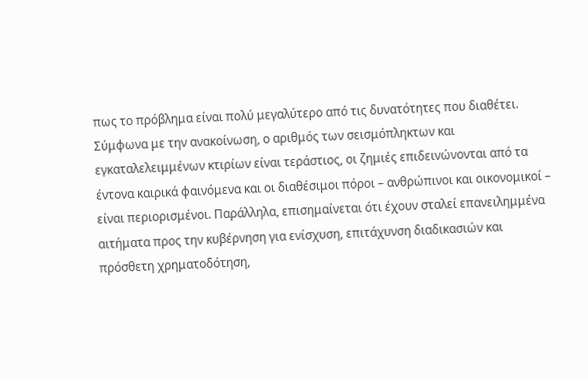πως το πρόβλημα είναι πολύ μεγαλύτερο από τις δυνατότητες που διαθέτει. Σύμφωνα με την ανακοίνωση, ο αριθμός των σεισμόπληκτων και εγκαταλελειμμένων κτιρίων είναι τεράστιος, οι ζημιές επιδεινώνονται από τα έντονα καιρικά φαινόμενα και οι διαθέσιμοι πόροι – ανθρώπινοι και οικονομικοί – είναι περιορισμένοι. Παράλληλα, επισημαίνεται ότι έχουν σταλεί επανειλημμένα αιτήματα προς την κυβέρνηση για ενίσχυση, επιτάχυνση διαδικασιών και πρόσθετη χρηματοδότηση,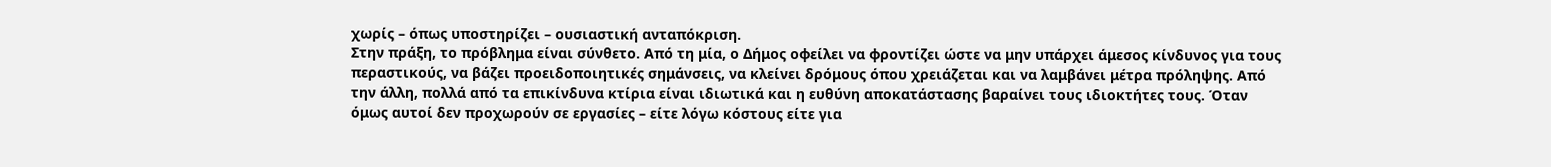χωρίς – όπως υποστηρίζει – ουσιαστική ανταπόκριση.
Στην πράξη, το πρόβλημα είναι σύνθετο. Από τη μία, ο Δήμος οφείλει να φροντίζει ώστε να μην υπάρχει άμεσος κίνδυνος για τους περαστικούς, να βάζει προειδοποιητικές σημάνσεις, να κλείνει δρόμους όπου χρειάζεται και να λαμβάνει μέτρα πρόληψης. Από την άλλη, πολλά από τα επικίνδυνα κτίρια είναι ιδιωτικά και η ευθύνη αποκατάστασης βαραίνει τους ιδιοκτήτες τους. Όταν όμως αυτοί δεν προχωρούν σε εργασίες – είτε λόγω κόστους είτε για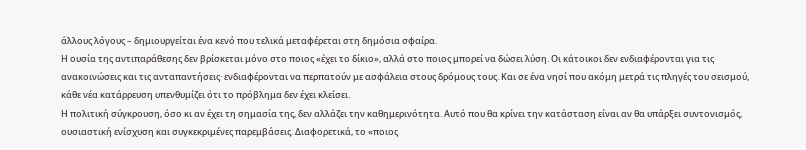άλλους λόγους – δημιουργείται ένα κενό που τελικά μεταφέρεται στη δημόσια σφαίρα.
Η ουσία της αντιπαράθεσης δεν βρίσκεται μόνο στο ποιος «έχει το δίκιο», αλλά στο ποιος μπορεί να δώσει λύση. Οι κάτοικοι δεν ενδιαφέρονται για τις ανακοινώσεις και τις ανταπαντήσεις· ενδιαφέρονται να περπατούν με ασφάλεια στους δρόμους τους. Και σε ένα νησί που ακόμη μετρά τις πληγές του σεισμού, κάθε νέα κατάρρευση υπενθυμίζει ότι το πρόβλημα δεν έχει κλείσει.
Η πολιτική σύγκρουση, όσο κι αν έχει τη σημασία της, δεν αλλάζει την καθημερινότητα. Αυτό που θα κρίνει την κατάσταση είναι αν θα υπάρξει συντονισμός, ουσιαστική ενίσχυση και συγκεκριμένες παρεμβάσεις. Διαφορετικά, το «ποιος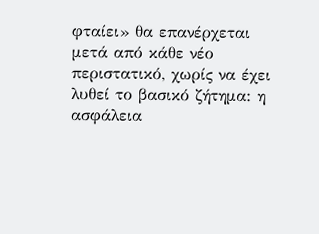φταίει» θα επανέρχεται μετά από κάθε νέο περιστατικό, χωρίς να έχει λυθεί το βασικό ζήτημα: η ασφάλεια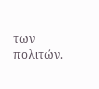των πολιτών.